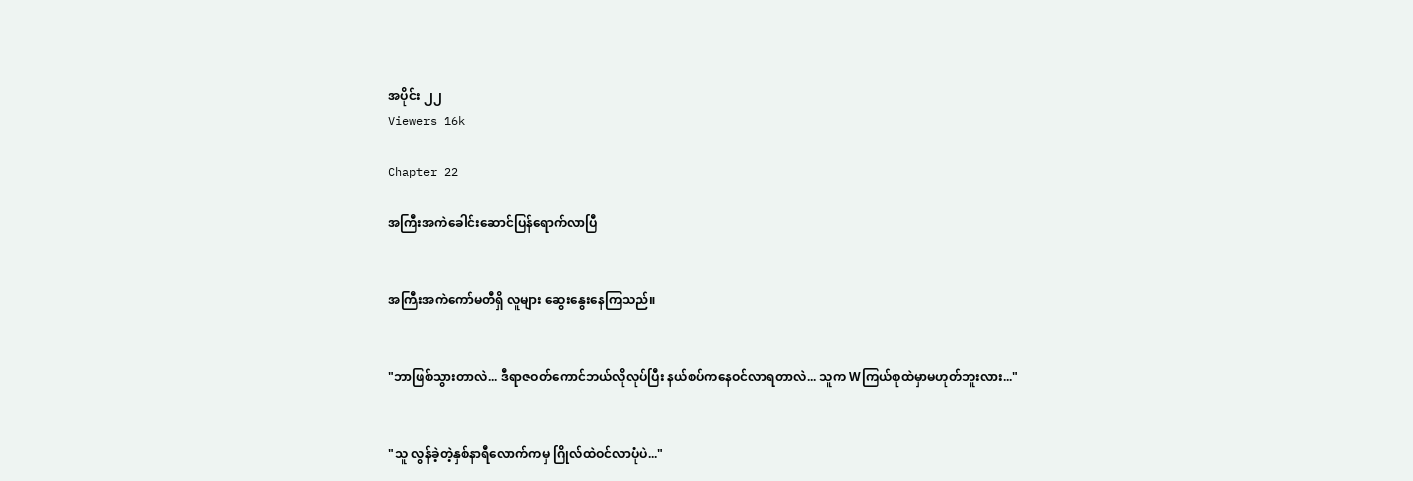အပိုင်း ၂၂
Viewers 16k

Chapter 22

အကြီးအကဲခေါင်းဆောင်ပြန်ရောက်လာပြီ


အကြီးအကဲကော်မတီရှိ လူများ ဆွေးနွေးနေကြသည်။


"ဘာဖြစ်သွားတာလဲ... ဒီရာဇဝတ်ကောင်ဘယ်လိုလုပ်ပြီး နယ်စပ်ကနေဝင်လာရတာလဲ... သူက Wကြယ်စုထဲမှာမဟုတ်ဘူးလား..."


"သူ လွန်ခဲ့တဲ့နှစ်နာရီလောက်ကမှ ဂြိုလ်ထဲဝင်လာပုံပဲ..."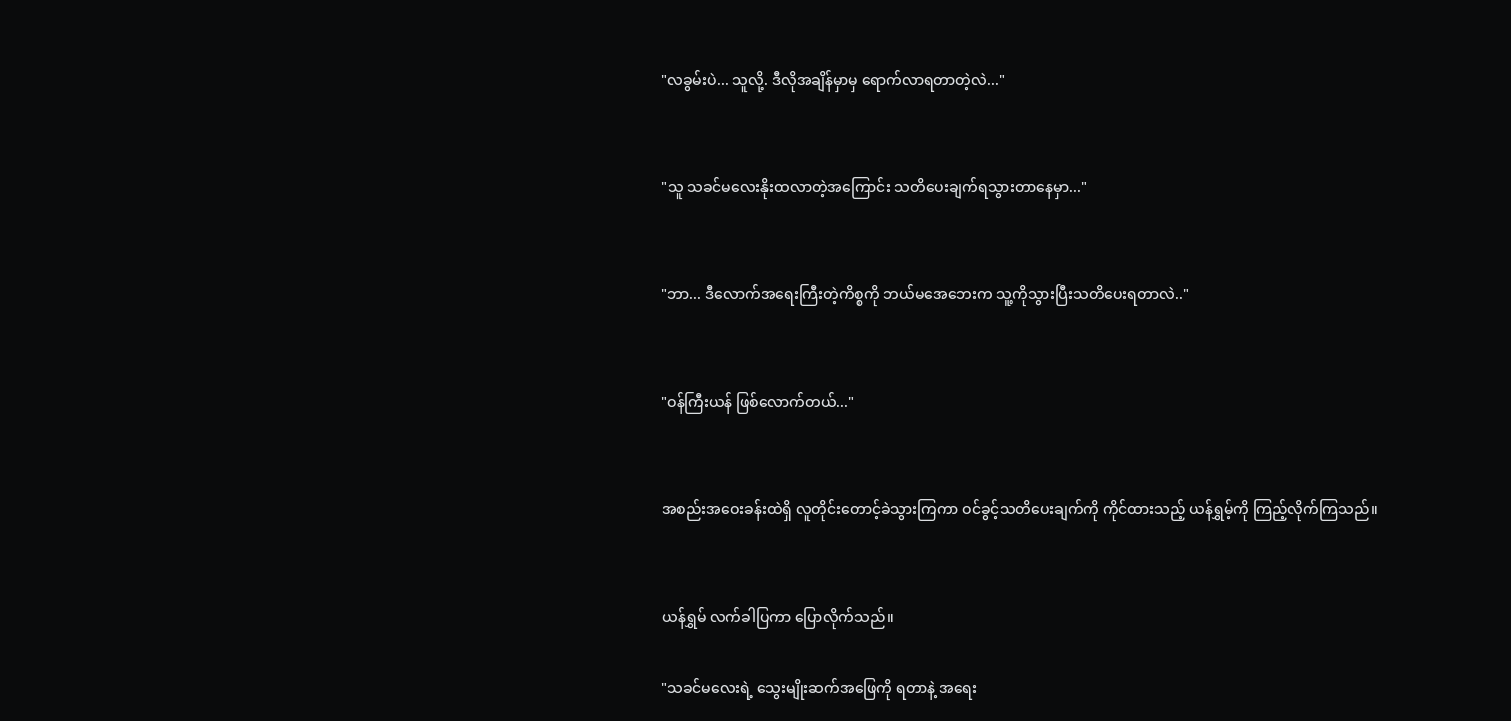"လခွမ်းပဲ... သူလို့. ဒီလိုအချိန်မှာမှ ရောက်လာရတာတဲ့လဲ..."


"သူ သခင်မလေးနိုးထလာတဲ့အကြောင်း သတိပေးချက်ရသွားတာနေမှာ..."


"ဘာ... ဒီလောက်အရေးကြီးတဲ့ကိစ္စကို ဘယ်မအေဘေးက သူ့ကိုသွားပြီးသတိပေးရတာလဲ.."


"ဝန်ကြီးယန် ဖြစ်လောက်တယ်..."


အစည်းအဝေးခန်းထဲရှိ လူတိုင်းတောင့်ခဲသွားကြကာ ဝင်ခွင့်သတိပေးချက်ကို ကိုင်ထားသည့် ယန်ရွှမ့်ကို ကြည့်လိုက်ကြသည်။


ယန်ရွှမ် လက်ခါပြကာ ပြောလိုက်သည်။

"သခင်မလေးရဲ့ သွေးမျိုးဆက်အဖြေကို ရတာနဲ့ အရေး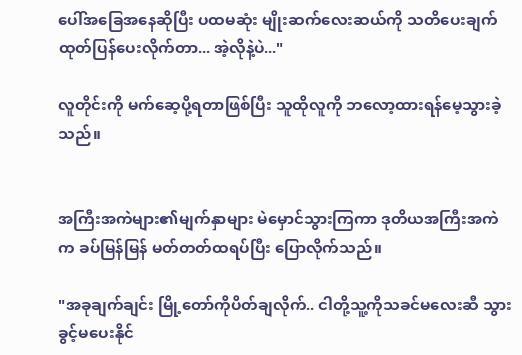ပေါ်အခြေအနေဆိုပြီး ပထမဆုံး မျိုးဆက်လေးဆယ်ကို သတိပေးချက်ထုတ်ပြန်ပေးလိုက်တာ... အဲ့လိုနဲ့ပဲ..."

လူတိုင်းကို မက်ဆေ့ပို့ရတာဖြစ်ပြီး သူထိုလူကို ဘလော့ထားရန်မေ့သွားခဲ့သည်။


အကြီးအကဲများ၏မျက်နှာများ မဲမှောင်သွားကြကာ ဒုတိယအကြီးအကဲက ခပ်မြန်မြန် မတ်တတ်ထရပ်ပြီး ပြောလိုက်သည်။

"အခုချက်ချင်း မြို့တော်ကိုပိတ်ချလိုက်.. ငါတို့သူ့ကိုသခင်မလေးဆီ သွားခွင့်မပေးနိုင်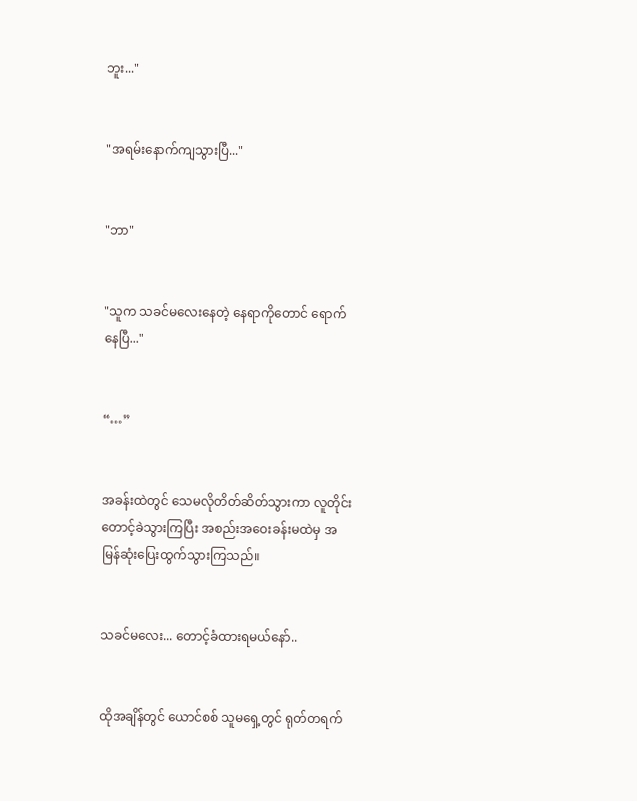ဘူး..."


"အရမ်းနောက်ကျသွားပြီ..."


"ဘာ"


"သူက သခင်မလေးနေတဲ့ နေရာကိုတောင် ရောက်နေပြီ..."


“…”


အခန်းထဲတွင် သေမလိုတိတ်ဆိတ်သွားကာ လူတိုင်းတောင့်ခဲသွားကြပြီး အစည်းအဝေးခန်းမထဲမှ အမြန်ဆုံးပြေးထွက်သွားကြသည်။


သခင်မလေး... တောင့်ခံထားရမယ်နော်..


ထိုအချိန်တွင် ယောင်စစ် သူမရှေ့တွင် ရုတ်တရက်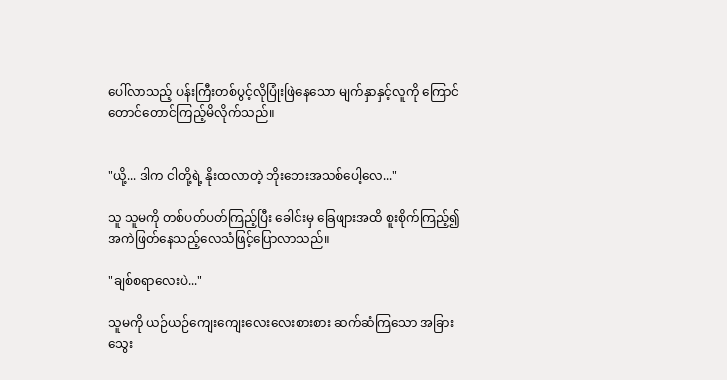ပေါ်လာသည့် ပန်းကြီးတစ်ပွင့်လိုပြုံးဖြဲနေသော မျက်နှာနှင့်လူကို ကြောင်တောင်တောင်ကြည့်မိလိုက်သည်။


"ယို့... ဒါက ငါတို့ရဲ့ နိုးထလာတဲ့ ဘိုးဘေးအသစ်ပေါ့လေ..."

သူ သူမကို တစ်ပတ်ပတ်ကြည့်ပြီး ခေါင်းမှ ခြေဖျားအထိ စူးစိုက်ကြည့်၍ အကဲဖြတ်နေသည့်လေသံဖြင့်ပြောလာသည်။

"ချစ်စရာလေးပဲ..."

သူမကို ယဉ်ယဉ်ကျေးကျေးလေးလေးစားစား ဆက်ဆံကြသော အခြားသွေး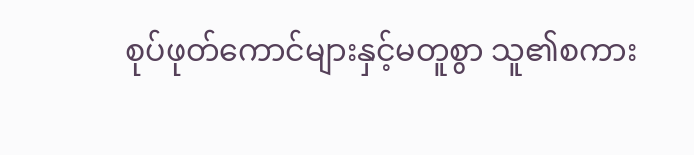စုပ်ဖုတ်ကောင်များနှင့်မတူစွာ သူ၏စကား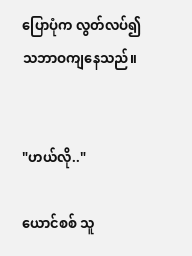ပြောပုံက လွတ်လပ်၍ သဘာဝကျနေသည်။


"ဟယ်လို.."

ယောင်စစ် သူ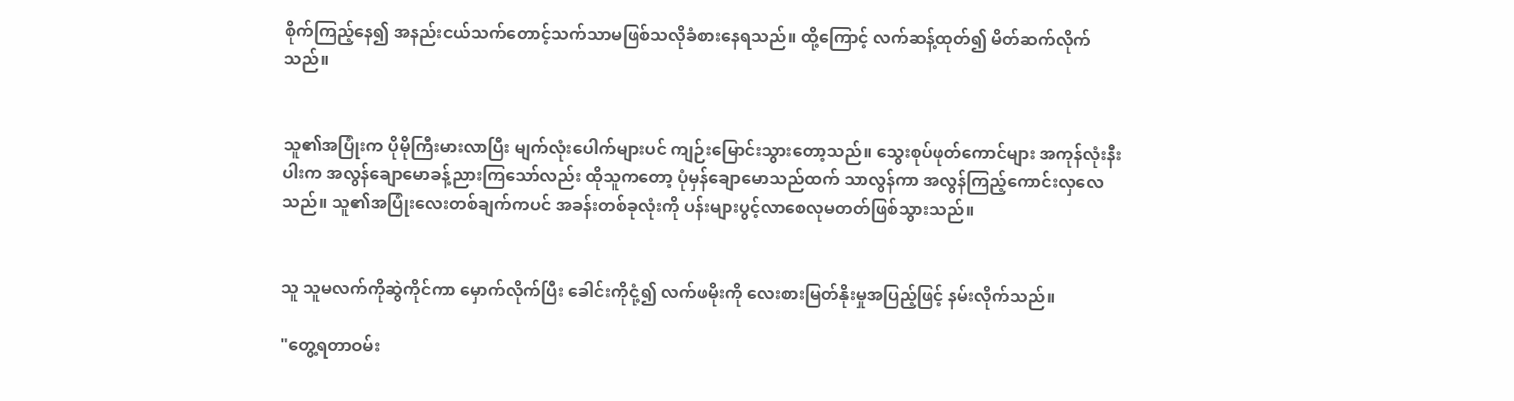စိုက်ကြည့်နေ၍ အနည်းငယ်သက်တောင့်သက်သာမဖြစ်သလိုခံစားနေရသည်။ ထို့ကြောင့် လက်ဆန့်ထုတ်၍ မိတ်ဆက်လိုက်သည်။


သူ၏အပြုံးက ပိုမိုကြီးမားလာပြီး မျက်လုံးပေါက်များပင် ကျဉ်းမြောင်းသွားတော့သည်။ သွေးစုပ်ဖုတ်ကောင်များ အကုန်လုံးနီးပါးက အလွန်ချောမောခန့်ညားကြသော်လည်း ထိုသူကတော့ ပုံမှန်ချောမောသည်ထက် သာလွန်ကာ အလွန်ကြည့်ကောင်းလှလေသည်။ သူ၏အပြုံးလေးတစ်ချက်ကပင် အခန်းတစ်ခုလုံးကို ပန်းများပွင့်လာစေလုမတတ်ဖြစ်သွားသည်။


သူ သူမလက်ကိုဆွဲကိုင်ကာ မှောက်လိုက်ပြီး ခေါင်းကိုငုံ့၍ လက်ဖမိုးကို လေးစားမြတ်နိုးမှုအပြည့်ဖြင့် နမ်းလိုက်သည်။

"တွေ့ရတာဝမ်း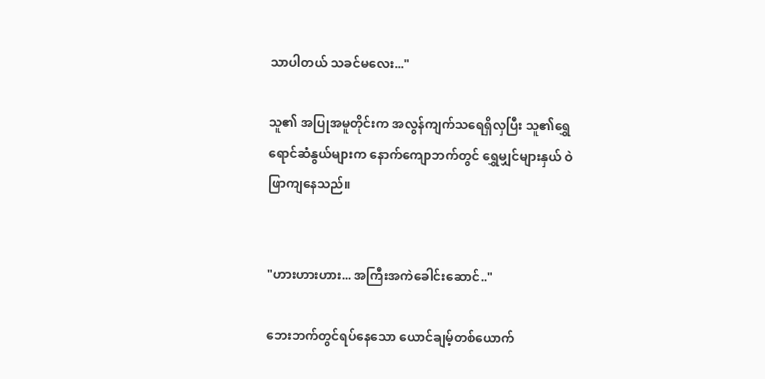သာပါတယ် သခင်မလေး..."

သူ၏ အပြုအမူတိုင်းက အလွန်ကျက်သရေရှိလှပြီး သူ၏ရွှေရောင်ဆံနွယ်များက နောက်ကျောဘက်တွင် ရွှေမျှင်များနှယ် ဝဲဖြာကျနေသည်။


"ဟားဟားဟား... အကြီးအကဲခေါင်းဆောင်.."

ဘေးဘက်တွင်ရပ်နေသော ယောင်ချမ့်တစ်ယောက်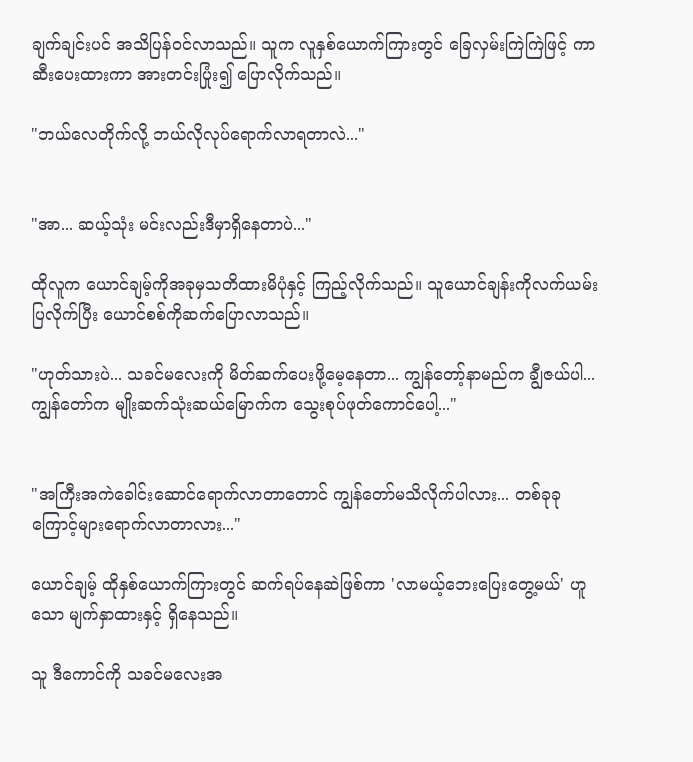ချက်ချင်းပင် အသိပြန်ဝင်လာသည်။ သူက လူနှစ်ယောက်ကြားတွင် ခြေလှမ်းကြဲကြဲဖြင့် ကာဆီးပေးထားကာ အားတင်းပြုံး၍ ပြောလိုက်သည်။

"ဘယ်လေတိုက်လို့ ဘယ်လိုလုပ်ရောက်လာရတာလဲ..."


"အာ... ဆယ့်သုံး မင်းလည်းဒီမှာရှိနေတာပဲ..."

ထိုလူက ယောင်ချမ့်ကိုအခုမှသတိထားမိပုံနှင့် ကြည့်လိုက်သည်။ သူယောင်ချန်းကိုလက်ယမ်းပြလိုက်ပြီး ယောင်စစ်ကိုဆက်ပြောလာသည်။

"ဟုတ်သားပဲ... သခင်မလေးကို မိတ်ဆက်ပေးဖို့မေ့နေတာ... ကျွန်တော့်နာမည်က ချွီဇယ်ပါ... ကျွန်တော်က မျိုးဆက်သုံးဆယ်မြောက်က သွေးစုပ်ဖုတ်ကောင်ပေါ့..."


"အကြီးအကဲခေါင်းဆောင်ရောက်လာတာတောင် ကျွန်တော်မသိလိုက်ပါလား... တစ်ခုခုကြောင့်များရောက်လာတာလား..."

ယောင်ချမ့် ထိုနှစ်ယောက်ကြားတွင် ဆက်ရပ်နေဆဲဖြစ်ကာ 'လာမယ့်ဘေးပြေးတွေ့မယ်' ဟူသော မျက်နှာထားနှင့် ရှိနေသည်။

သူ ဒီကောင်ကို သခင်မလေးအ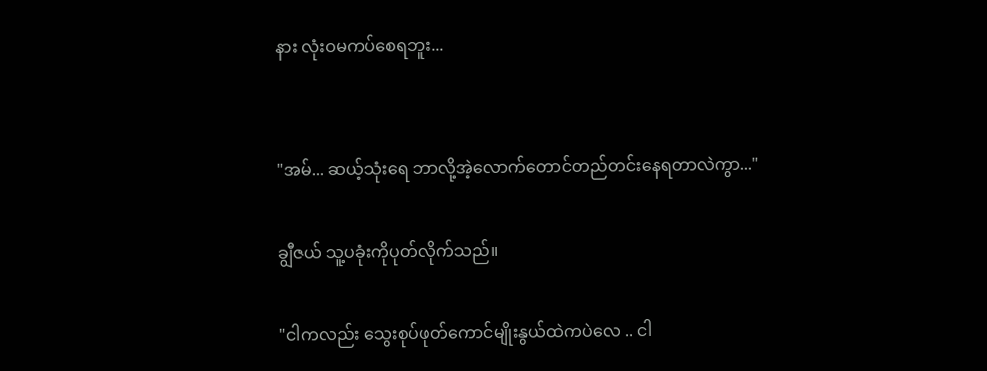နား လုံးဝမကပ်စေရဘူး...


"အမ်... ဆယ့်သုံးရေ ဘာလို့အဲ့လောက်တောင်တည်တင်းနေရတာလဲကွာ..."

ချွီဇယ် သူ့ပခုံးကိုပုတ်လိုက်သည်။

"ငါကလည်း သွေးစုပ်ဖုတ်ကောင်မျိုးနွယ်ထဲကပဲလေ .. ငါ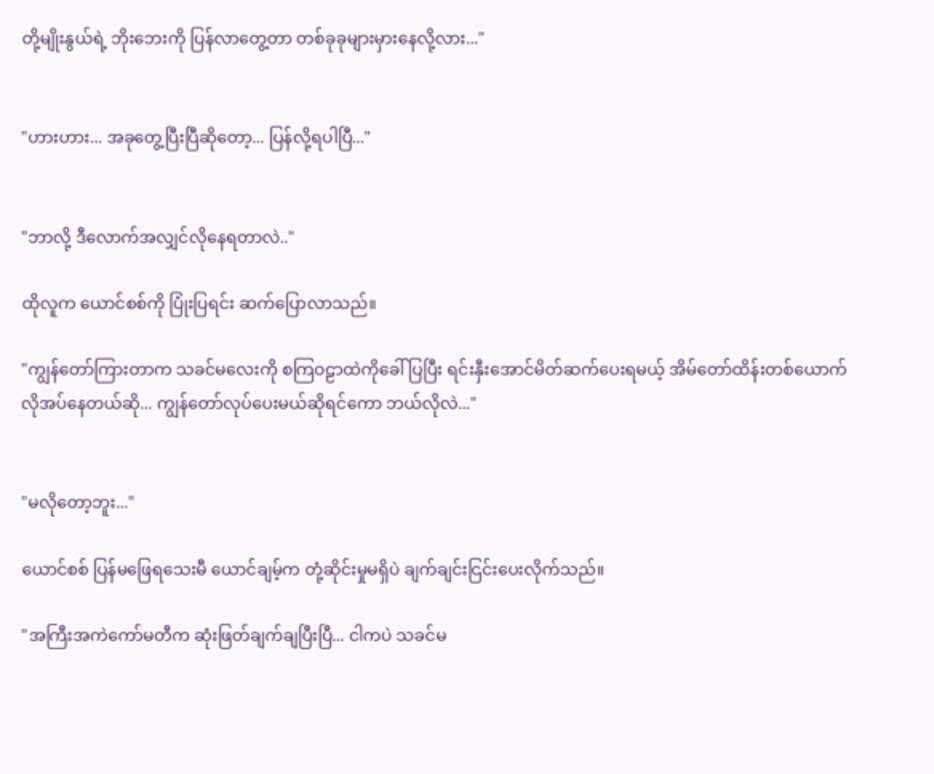တို့မျိုးနွယ်ရဲ့ ဘိုးဘေးကို ပြန်လာတွေ့တာ တစ်ခုခုများမှားနေလို့လား..."


"ဟားဟား... အခုတွေ့ပြီးပြီဆိုတော့... ပြန်လို့ရပါပြီ..."


"ဘာလို့ ဒီလောက်အလျှင်လိုနေရတာလဲ.."

ထိုလူက ယောင်စစ်ကို ပြုံးပြရင်း ဆက်ပြောလာသည်။

"ကျွန်တော်ကြားတာက သခင်မလေးကို စကြဝဠာထဲကိုခေါ်ပြပြီး ရင်းနှီးအောင်မိတ်ဆက်ပေးရမယ့် အိမ်တော်ထိန်းတစ်ယောက် လိုအပ်နေတယ်ဆို... ကျွန်တော်လုပ်ပေးမယ်ဆိုရင်ကော ဘယ်လိုလဲ..."


"မလိုတော့ဘူး..."

ယောင်စစ် ပြန်မဖြေရသေးမီ ယောင်ချမ့်က တုံ့ဆိုင်းမှုမရှိပဲ ချက်ချင်းငြင်းပေးလိုက်သည်။

"အကြီးအကဲကော်မတီက ဆုံးဖြတ်ချက်ချပြီးပြီ... ငါကပဲ သခင်မ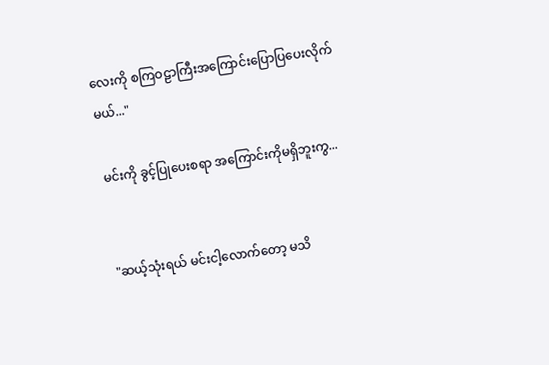လေးကို စကြဝဠာကြီးအကြောင်းပြောပြပေးလိုက်မယ်..."

မင်းကို ခွင့်ပြုပေးစရာ အကြောင်းကိုမရှိဘူးကွ...


"ဆယ့်သုံးရယ် မင်းငါ့လောက်တော့ မသိ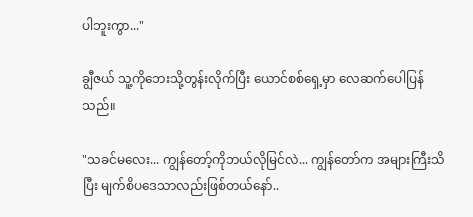ပါဘူးကွာ..."

ချွီဇယ် သူ့ကိုဘေးသို့တွန်းလိုက်ပြီး ယောင်စစ်ရှေ့မှာ လေဆက်ပေါပြန်သည်။

"သခင်မလေး... ကျွန်တော့်ကိုဘယ်လိုမြင်လဲ... ကျွန်တော်က အများကြီးသိပြီး မျက်စိပဒေသာလည်းဖြစ်တယ်နော်..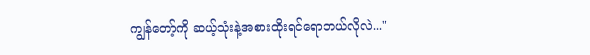ကျွန်တော့်ကို ဆယ့်သုံးနဲ့အစားထိုးရင်ရောဘယ်လိုလဲ..."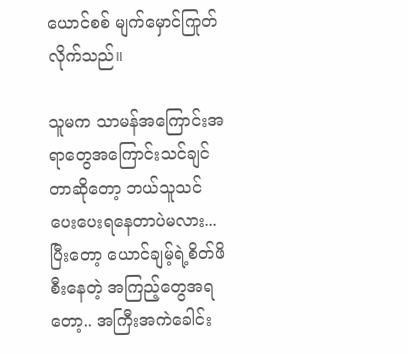ယောင်စစ် မျက်မှောင်ကြုတ်လိုက်သည်။

သူမက သာမန်အကြောင်းအရာတွေအကြောင်းသင်ချင်တာဆိုတော့ ဘယ်သူသင်ပေးပေးရနေတာပဲမလား... ပြီးတော့ ယောင်ချမ့်ရဲ့စိတ်ဖိစီးနေတဲ့ အကြည့်တွေအရတော့.. အကြီးအကဲခေါင်း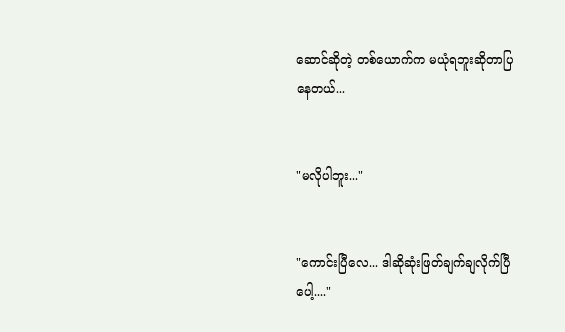ဆောင်ဆိုတဲ့ တစ်ယောက်က မယုံရဘူးဆိုတာပြနေတယ်...


"မလိုပါဘူး..."


"ကောင်းပြီလေ... ဒါဆိုဆုံးဖြတ်ချက်ချလိုက်ပြီပေါ့...."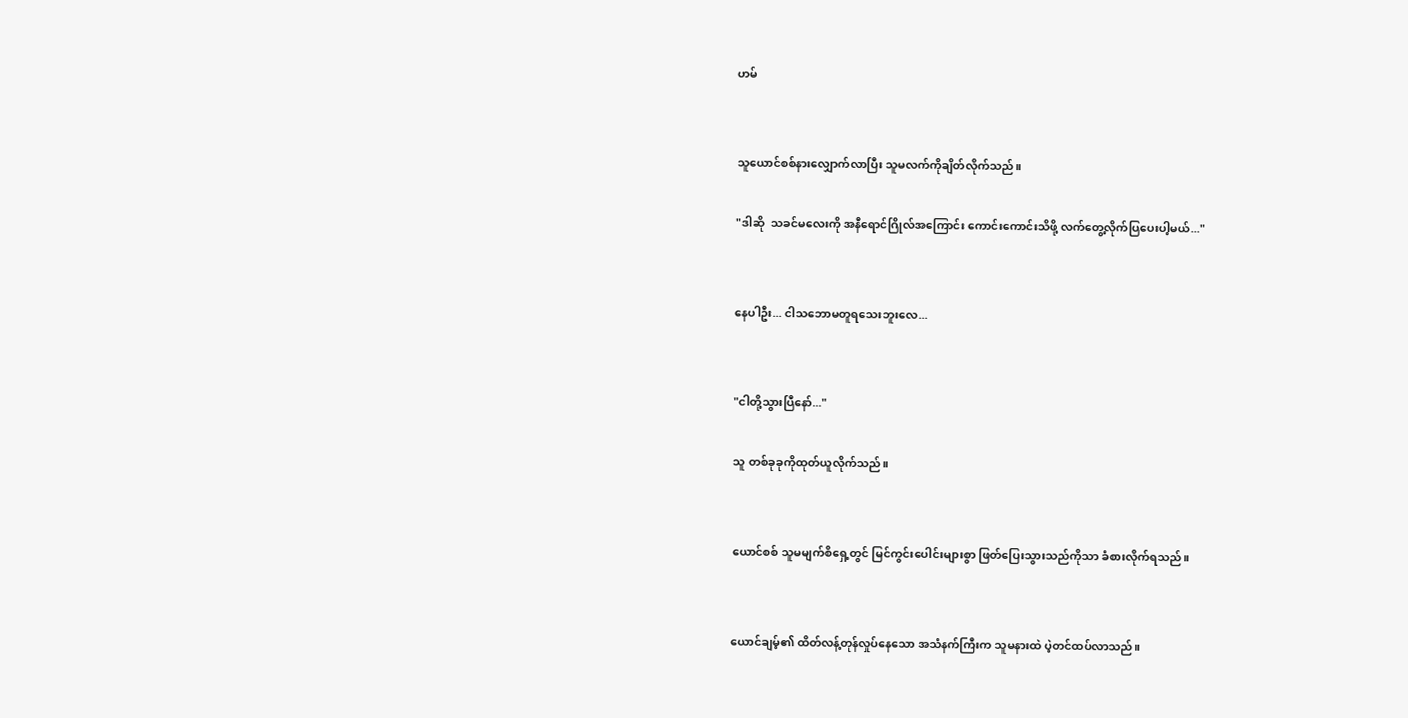ဟမ်


သူယောင်စစ်နားလျှောက်လာပြီး သူမလက်ကိုချိတ်လိုက်သည်။

"ဒါဆို  သခင်မလေးကို အနီရောင်ဂြိုလ်အကြောင်း ကောင်းကောင်းသိဖို့ လက်တွေ့လိုက်ပြပေးပါ့မယ်..."


နေပါဦး... ငါသဘောမတူရသေးဘူးလေ...


"ငါတို့သွားပြီနော်..."

သူ တစ်ခုခုကိုထုတ်ယူလိုက်သည်။


ယောင်စစ် သူမမျက်စိရှေ့တွင် မြင်ကွင်းပေါင်းများစွာ ဖြတ်ပြေးသွားသည်ကိုသာ ခံစားလိုက်ရသည်။


ယောင်ချမ့်၏ ထိတ်လန့်တုန်လှုပ်နေသော အသံနက်ကြီးက သူမနားထဲ ပဲ့တင်ထပ်လာသည်။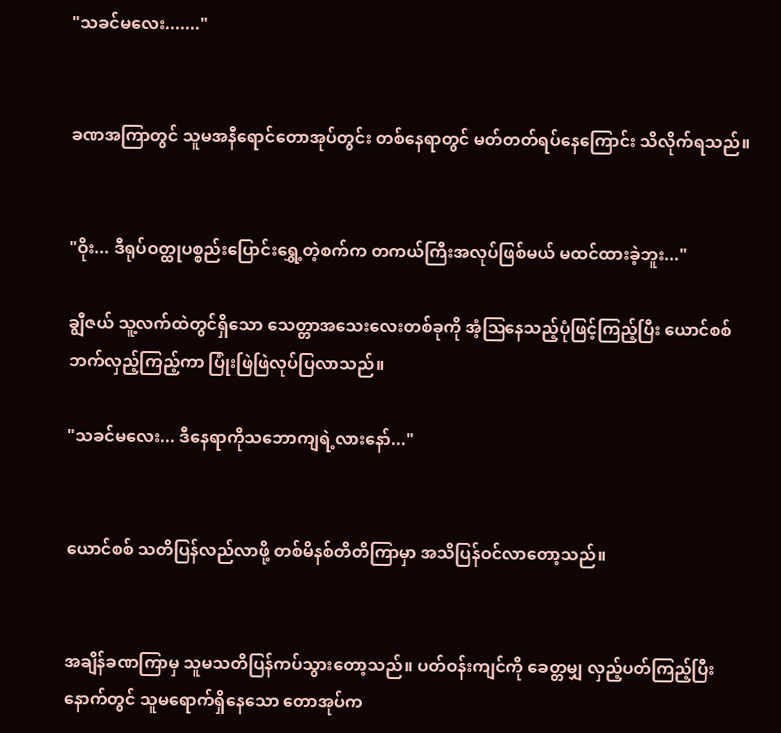"သခင်မလေး......."


ခဏအကြာတွင် သူမအနီရောင်တောအုပ်တွင်း တစ်နေရာတွင် မတ်တတ်ရပ်နေကြောင်း သိလိုက်ရသည်။


"ဝိုး... ဒီရုပ်ဝတ္ထုပစ္စည်းပြောင်းရွှေ့တဲ့စက်က တကယ်ကြီးအလုပ်ဖြစ်မယ် မထင်ထားခဲ့ဘူး..."

ချွီဇယ် သူ့လက်ထဲတွင်ရှိသော သေတ္တာအသေးလေးတစ်ခုကို အံ့ဩနေသည့်ပုံဖြင့်ကြည့်ပြီး ယောင်စစ်ဘက်လှည့်ကြည့်ကာ ပြုံးဖြဲဖြဲလုပ်ပြလာသည်။

"သခင်မလေး... ဒီနေရာကိုသဘောကျရဲ့လားနော်..."


ယောင်စစ် သတိပြန်လည်လာဖို့ တစ်မိနစ်တိတိကြာမှာ အသိပြန်ဝင်လာတော့သည်။


အချိန်ခဏကြာမှ သူမသတိပြန်ကပ်သွားတော့သည်။ ပတ်ဝန်းကျင်ကို ခေတ္တမျှ လှည့်ပတ်ကြည့်ပြီးနောက်တွင် သူမရောက်ရှိနေသော တောအုပ်က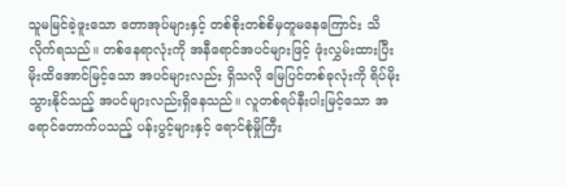သူမမြင်ခဲ့ဖူးသော တောအုပ်များနှင့် တစ်စိုးတစ်စိမှတူမနေကြောင်း သိလိုက်ရသည်။ တစ်နေရာလုံးကို အနီရောင်အပင်များဖြင့် ဖုံးလွှမ်းထားပြီး မိုးထိအောင်မြင့်သော အပင်များလည်း ရှိသလို မြေပြင်တစ်ခုလုံးကို ရိပ်မိုးသွားနိုင်သည့် အပင်များလည်းရှိနေသည်။ လူတစ်ရပ်နီးပါးမြင့်သော အရောင်တောက်ပသည့် ပန်းပွင့်များနှင့် ရောင်စုံမှိုကြီး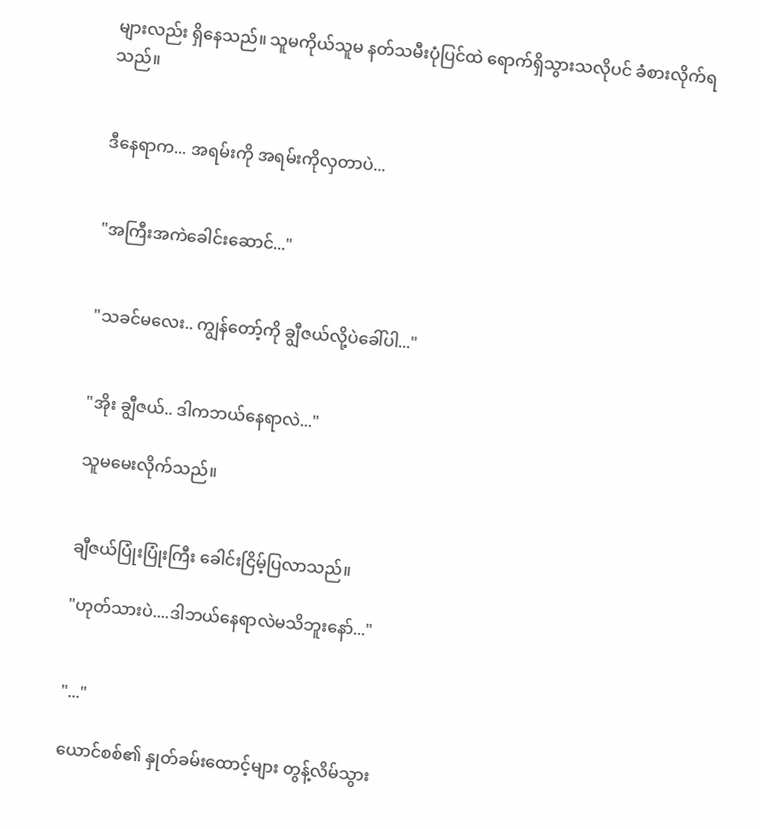များလည်း ရှိနေသည်။ သူမကိုယ်သူမ နတ်သမီးပုံပြင်ထဲ ရောက်ရှိသွားသလိုပင် ခံစားလိုက်ရသည်။


ဒီနေရာက... အရမ်းကို အရမ်းကိုလှတာပဲ...


"အကြီးအကဲခေါင်းဆောင်..."


"သခင်မလေး.. ကျွန်တော့်ကို ချွီဇယ်လို့ပဲခေါ်ပါ..."


"အိုး ချွီဇယ်.. ဒါကဘယ်နေရာလဲ..."

သူမမေးလိုက်သည်။


ချီဇယ်ပြုံးပြုံးကြီး ခေါင်းငြိမ့်ပြလာသည်။

"ဟုတ်သားပဲ....ဒါဘယ်နေရာလဲမသိဘူးနော်..."


"..."

ယောင်စစ်၏ နှုတ်ခမ်းထောင့်များ တွန့်လိမ်သွား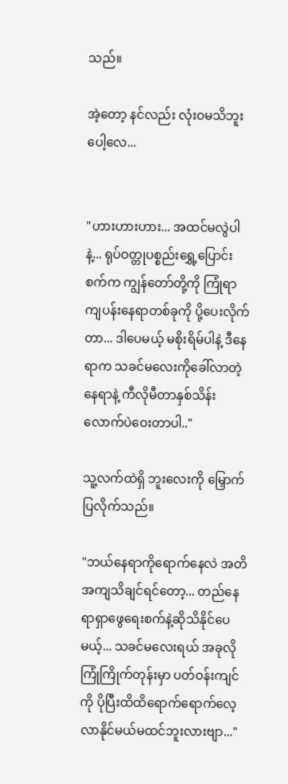သည်။

အဲ့တော့ နင်လည်း လုံးဝမသိဘူးပေါ့လေ...


"ဟားဟားဟား... အထင်မလွဲပါနဲ့... ရုပ်ဝတ္တုပစ္စည်းရွှေ့ပြောင်းစက်က ကျွန်တော်တို့ကို ကြုံရာကျပန်းနေရာတစ်ခုကို ပို့ပေးလိုက်တာ... ဒါပေမယ့် မစိုးရိမ်ပါနဲ့ ဒီနေရာက သခင်မလေးကိုခေါ်လာတဲ့နေရာနဲ့ ကီလိုမီတာနှစ်သိန်းလောက်ပဲဝေးတာပါ.."

သူ့လက်ထဲရှိ ဘူးလေးကို မြှောက်ပြလိုက်သည်။

"ဘယ်နေရာကိုရောက်နေလဲ အတိအကျသိချင်ရင်တော့... တည်နေရာရှာဖွေရေးစက်နဲ့ဆိုသိနိုင်ပေမယ့်... သခင်မလေးရယ် အခုလိုကြုံကြိုက်တုန်းမှာ ပတ်ဝန်းကျင်ကို ပိုပြီးထိထိရောက်ရောက်လေ့လာနိုင်မယ်မထင်ဘူးလားဗျာ..."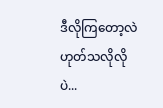ဒီလိုကြတော့လဲ ဟုတ်သလိုလိုပဲ...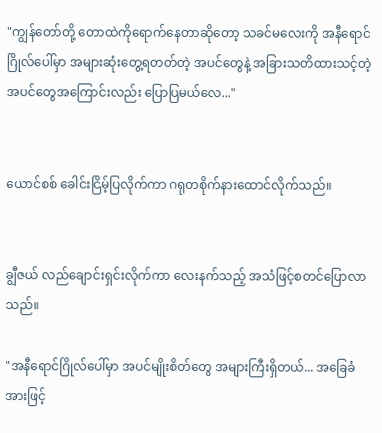"ကျွန်တော်တို့ တောထဲကိုရောက်နေတာဆိုတော့ သခင်မလေးကို အနီရောင်ဂြိုလ်ပေါ်မှာ အများဆုံးတွေ့ရတတ်တဲ့ အပင်တွေနဲ့ အခြားသတိထားသင့်တဲ့ အပင်တွေအကြောင်းလည်း ပြောပြမယ်လေ..."


ယောင်စစ် ခေါင်းငြိမ့်ပြလိုက်ကာ ဂရုတစိုက်နားထောင်လိုက်သည်။


ချွီဇယ် လည်ချောင်းရှင်းလိုက်ကာ လေးနက်သည့် အသံဖြင့်စတင်ပြောလာသည်။

"အနီရောင်ဂြိုလ်ပေါ်မှာ အပင်မျိုးစိတ်တွေ အများကြီးရှိတယ်... အခြေခံအားဖြင့်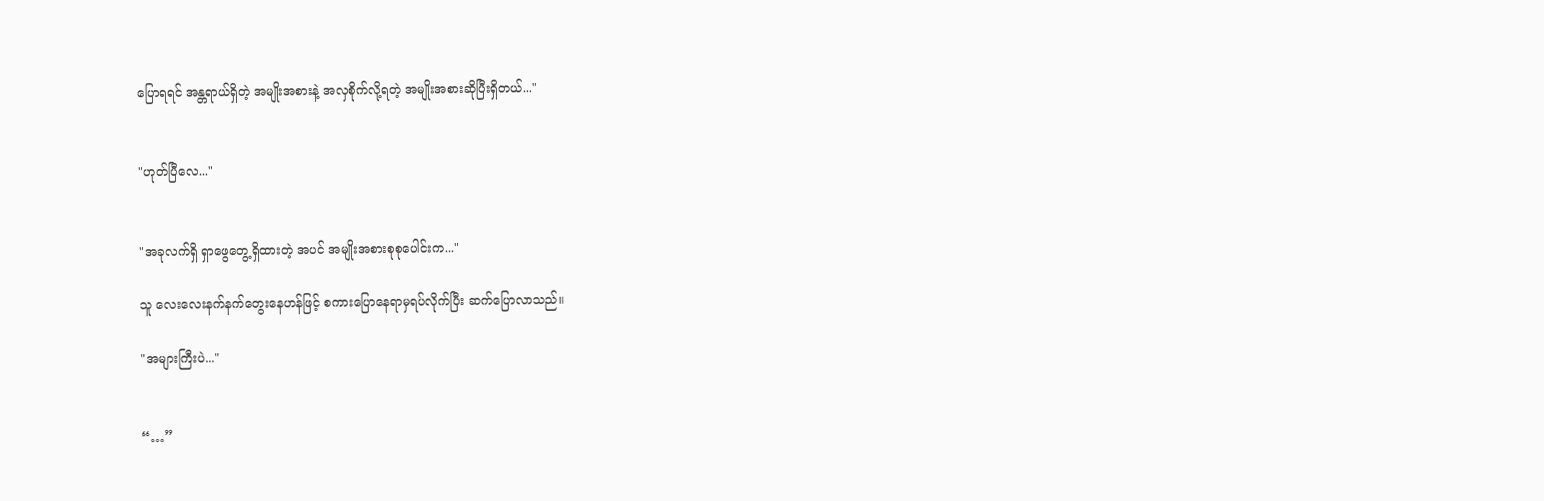ပြောရရင် အန္တရာယ်ရှိတဲ့ အမျိုးအစားနဲ့ အလှစိုက်လို့ရတဲ့ အမျိုးအစားဆိုပြီးရှိတယ်..."


"ဟုတ်ပြီလေ..."


"အခုလက်ရှိ ရှာဖွေတွေ့ရှိထားတဲ့ အပင် အမျိုးအစားစုစုပေါင်းက..."

သူ လေးလေးနက်နက်တွေးနေဟန်ဖြင့် စကားပြောနေရာမှရပ်လိုက်ပြီး ဆက်ပြောလာသည်။

"အများကြီးပဲ..."


“…”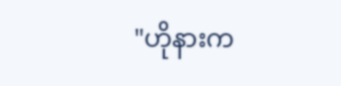"ဟိုနားက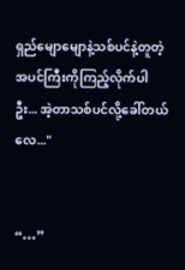ရှည်မျောမျောနဲ့သစ်ပင်နဲ့တူတဲ့ အပင်ကြီးကိုကြည့်လိုက်ပါဦး... အဲ့တာသစ်ပင်လို့ခေါ်တယ်လေ..."


“…”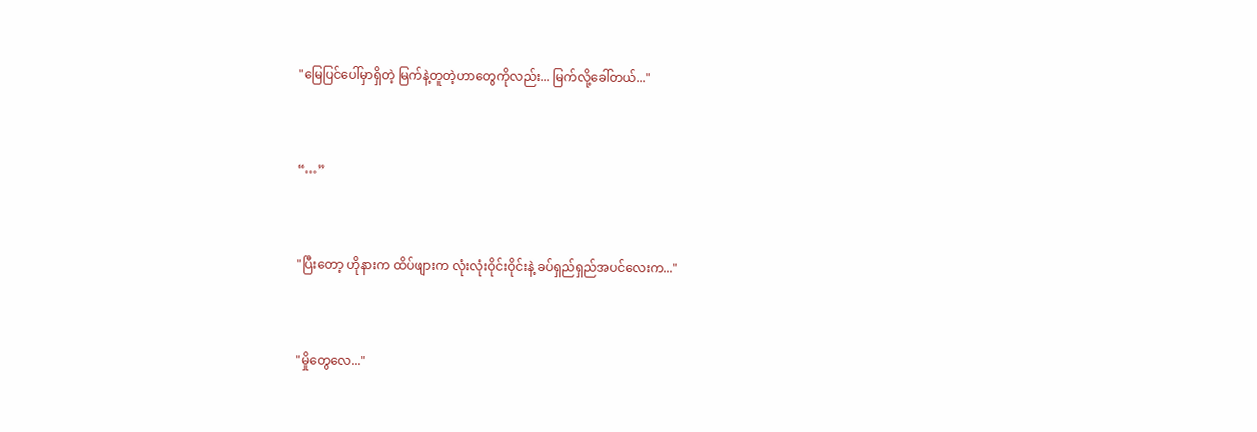"မြေပြင်ပေါ်မှာရှိတဲ့ မြက်နဲ့တူတဲ့ဟာတွေကိုလည်း... မြက်လို့ခေါ်တယ်..."


“…”


"ပြီးတော့ ဟိုနားက ထိပ်ဖျားက လုံးလုံးဝိုင်းဝိုင်းနဲ့ ခပ်ရှည်ရှည်အပင်လေးက..."


"မှိုတွေလေ..."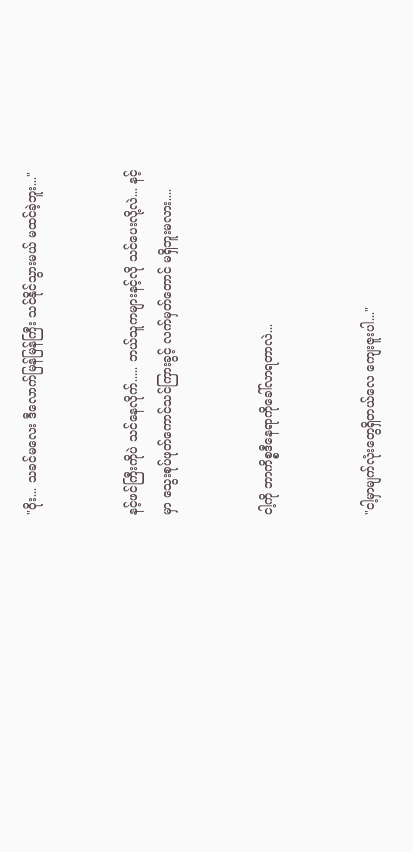"ဝိုး... သခင်မလေး ဒီလောက်မြန်မြန်ကြီး သင်နိုင်သွားမယ် မထင်ခဲ့ဘူး..."


နင့်ဖင်ကြီးကိုပဲ သင်နေလိုက်..... ဘယ်သူကများနင့်လို သင်ပေးလို့လဲ... နင့်မှာ သွေးစုပ်ဖုတ်ကောင်သင်ကြားခွင့် လက်မှတ်တောင် မရှိဘူးမလား....


ငါ့ကို ဘာကိစ္စဒီနေရာကိုခေါ်လာရတာလဲ...


"ငါ့မှာမျက်လုံးတွေရှိတယ်လေ ကျေးဇူးပါ..."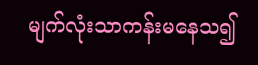မျက်လုံးသာကန်းမနေသ၍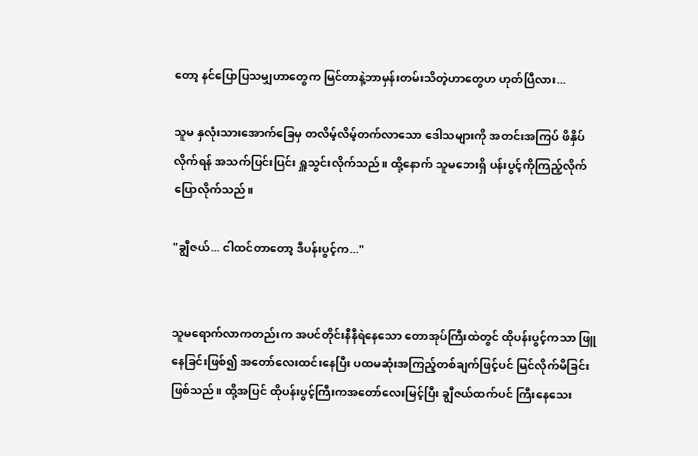တော့ နင်ပြောပြသမျှဟာတွေက မြင်တာနဲ့ဘာမှန်းတမ်းသိတဲ့ဟာတွေဟ ဟုတ်ပြီလား...

သူမ နှလုံးသားအောက်ခြေမှ တလိမ့်လိမ့်တက်လာသော ဒေါသများကို အတင်းအကြပ် ဖိနှိပ်လိုက်ရန် အသက်ပြင်းပြင်း ရှူသွင်းလိုက်သည်။ ထို့နောက် သူမဘေးရှိ ပန်းပွင့်ကိုကြည့်လိုက် ပြောလိုက်သည်။

"ချွီဇယ်... ငါထင်တာတော့ ဒီပန်းပွင့်က..."


သူမရောက်လာကတည်းက အပင်တိုင်းနီနီရဲနေသော တောအုပ်ကြီးထဲတွင် ထိုပန်းပွင့်ကသာ ဖြူနေခြင်းဖြစ်၍ အတော်လေးထင်းနေပြီး ပထမဆုံးအကြည့်တစ်ချက်ဖြင့်ပင် မြင်လိုက်မိခြင်းဖြစ်သည်။ ထို့အပြင် ထိုပန်းပွင့်ကြီးကအတော်လေးမြင့်ပြီး ချွီဇယ်ထက်ပင် ကြီးနေသေး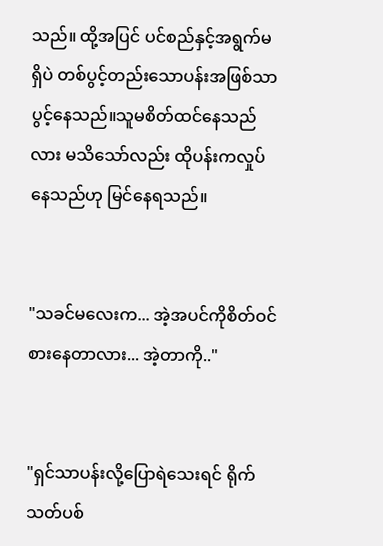သည်။ ထို့အပြင် ပင်စည်နှင့်အရွက်မရှိပဲ တစ်ပွင့်တည်းသောပန်းအဖြစ်သာပွင့်နေသည်။သူမစိတ်ထင်နေသည်လား မသိသော်လည်း ထိုပန်းကလှုပ်နေသည်ဟု မြင်နေရသည်။


"သခင်မလေးက... အဲ့အပင်ကိုစိတ်ဝင်စားနေတာလား... အဲ့တာကို.."


"ရှင်သာပန်းလို့ပြောရဲသေးရင် ရိုက်သတ်ပစ်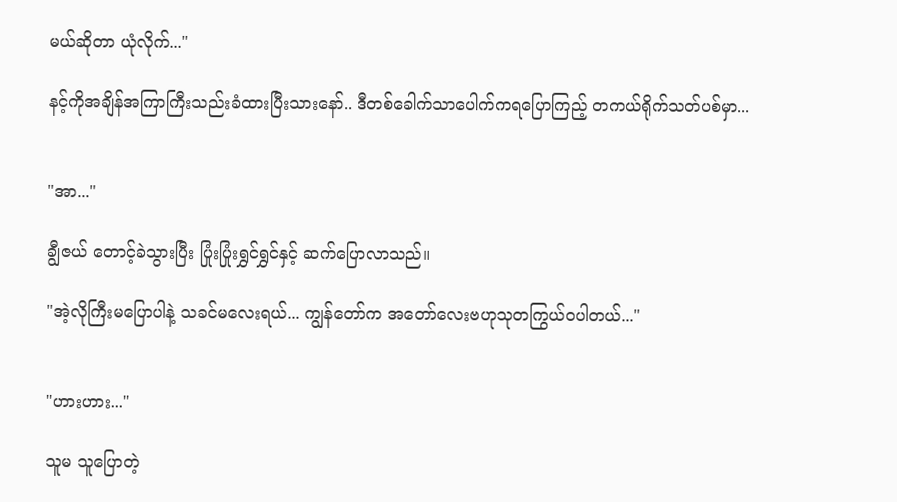မယ်ဆိုတာ ယုံလိုက်..."

နင့်ကိုအချိန်အကြာကြီးသည်းခံထားပြီးသားနော်.. ဒီတစ်ခေါက်သာပေါက်ကရပြောကြည့် တကယ်ရိုက်သတ်ပစ်မှာ...


"အာ..."

ချွီဇယ် တောင့်ခဲသွားပြီး ပြုံးပြုံးရွှင်ရွှင်နှင့် ဆက်ပြောလာသည်။

"အဲ့လိုကြီးမပြောပါနဲ့ သခင်မလေးရယ်... ကျွန်တော်က အတော်လေးဗဟုသုတကြွယ်ဝပါတယ်..."


"ဟားဟား..."

သူမ သူပြောတဲ့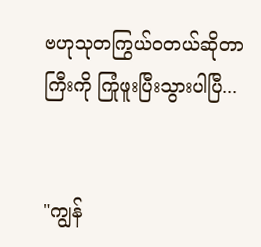ဗဟုသုတကြွယ်ဝတယ်ဆိုတာကြီးကို ကြုံဖူးပြီးသွားပါပြီ...


"ကျွန်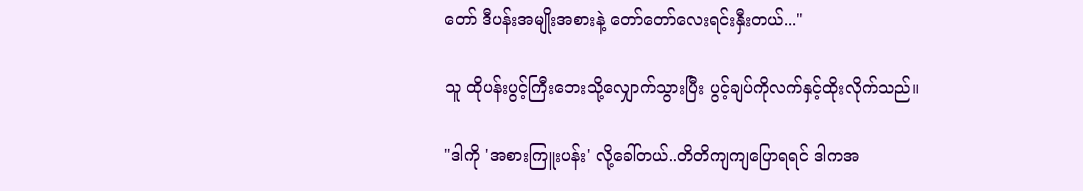တော် ဒီပန်းအမျိုးအစားနဲ့ တော်တော်လေးရင်းနှီးတယ်..."

သူ ထိုပန်းပွင့်ကြီးဘေးသို့လျှောက်သွားပြီး ပွင့်ချပ်ကိုလက်နှင့်ထိုးလိုက်သည်။

"ဒါကို 'အစားကြူးပန်း' လို့ခေါ်တယ်..တိတိကျကျပြောရရင် ဒါကအ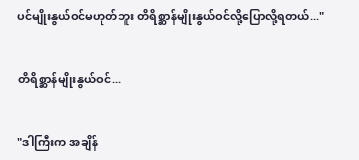ပင်မျိုးနွယ်ဝင်မဟုတ်ဘူး တိရိစ္ဆာန်မျိုးနွယ်ဝင်လို့ပြောလို့ရတယ်..."


တိရိစ္ဆာန်မျိုးနွယ်ဝင်...


"ဒါကြီးက အချိန်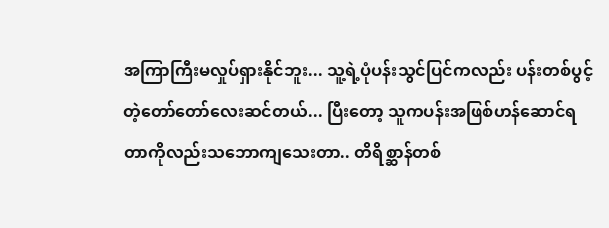အကြာကြီးမလှုပ်ရှားနိုင်ဘူး... သူ့ရဲ့ပုံပန်းသွင်ပြင်ကလည်း ပန်းတစ်ပွင့်တဲ့တော်တော်လေးဆင်တယ်... ပြီးတော့ သူကပန်းအဖြစ်ဟန်ဆောင်ရတာကိုလည်းသဘောကျသေးတာ.. တိရိစ္ဆာန်တစ်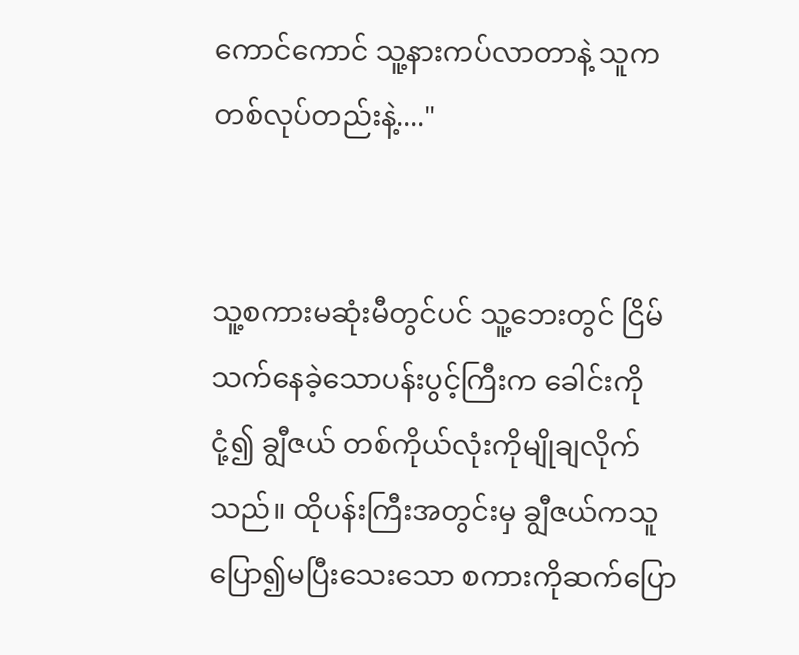ကောင်ကောင် သူ့နားကပ်လာတာနဲ့ သူက တစ်လုပ်တည်းနဲ့...."


သူ့စကားမဆုံးမီတွင်ပင် သူ့ဘေးတွင် ငြိမ်သက်နေခဲ့သောပန်းပွင့်ကြီးက ခေါင်းကိုငုံ့၍ ချွီဇယ် တစ်ကိုယ်လုံးကိုမျိုချလိုက်သည်။ ထိုပန်းကြီးအတွင်းမှ ချွီဇယ်ကသူပြော၍မပြီးသေးသော စကားကိုဆက်ပြော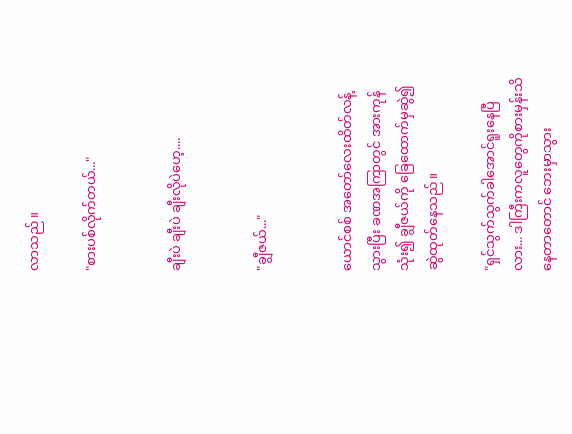လာသည်။

"စားပစ်လိုက်တယ်..."


ချီးပဲ ချီးပဲ ချီးလိုပဲဟေ့....


"ချွီဇယ်..."


ယောင်စစ် အတော်လေးထိတ်လန့်သွားပြီး ခဏအကြာတွင် အားကုန်သုံး၍ ချွီဇယ်ကို ခြေထောက်မှဆွဲ၍ ဆွဲထုတ်နေသည်။

"ရှင်သွက်သွက်ခါအောင်ရူးနေပြီလား... ဒါကြီးကလူတွေကိုစားမှန်းသိနေတာတောင် ဘေးမှာသွား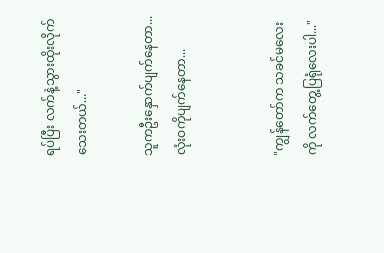ရပ်ပြီး လက်နဲ့သွားထိုးလိုက်သေးတယ်..."

သူကဦးနှောက်ပျက်နေတာ... လုံးဝကိုပျက်နေတာ...


"ကျွန်တော်က သခင်မလေးကို လက်တွေ့ပြရုံလေးပါ..."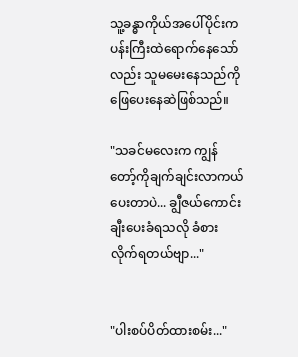သူ့ခန္ဓာကိုယ်အပေါ်ပိုင်းက ပန်းကြီးထဲရောက်နေသော်လည်း သူမမေးနေသည်ကို ဖြေပေးနေဆဲဖြစ်သည်။

"သခင်မလေးက ကျွန်တော့်ကိုချက်ချင်းလာကယ်ပေးတာပဲ... ချွီဇယ်ကောင်းချီးပေးခံရသလို ခံစားလိုက်ရတယ်ဗျာ..."


"ပါးစပ်ပိတ်ထားစမ်း..."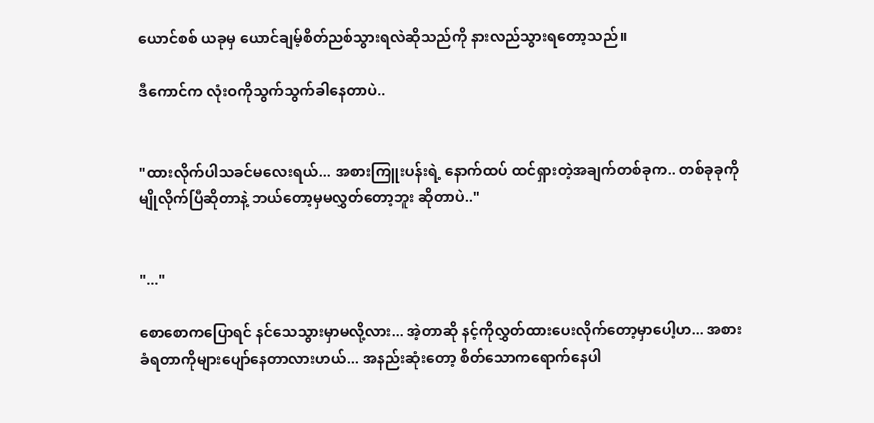ယောင်စစ် ယခုမှ ယောင်ချမ့်စိတ်ညစ်သွားရလဲဆိုသည်ကို နားလည်သွားရတော့သည်။

ဒီကောင်က လုံးဝကိုသွက်သွက်ခါနေတာပဲ..


"ထားလိုက်ပါသခင်မလေးရယ်... အစားကြူးပန်းရဲ့ နောက်ထပ် ထင်ရှားတဲ့အချက်တစ်ခုက.. တစ်ခုခုကိုမျိုလိုက်ပြီဆိုတာနဲ့ ဘယ်တော့မှမလွှတ်တော့ဘူး ဆိုတာပဲ.."


"..."

စောစောကပြောရင် နင်သေသွားမှာမလို့လား... အဲ့တာဆို နင့်ကိုလွှတ်ထားပေးလိုက်တော့မှာပေါ့ဟ... အစားခံရတာကိုများပျော်နေတာလားဟယ်... အနည်းဆုံးတော့ စိတ်သောကရောက်နေပါ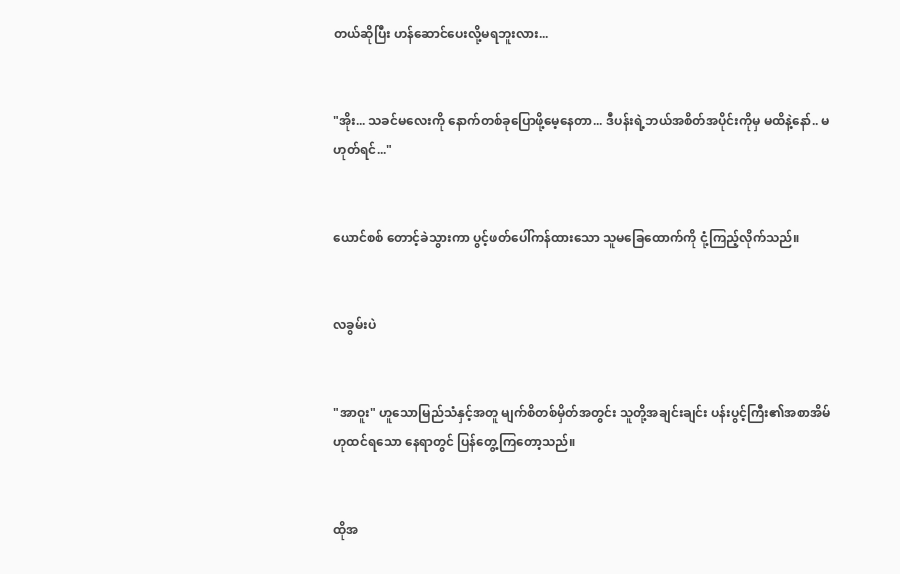တယ်ဆိုပြီး ဟန်ဆောင်ပေးလို့မရဘူးလား...


"အိုး... သခင်မလေးကို နောက်တစ်ခုပြောဖို့မေ့နေတာ... ဒီပန်းရဲ့ဘယ်အစိတ်အပိုင်းကိုမှ မထိနဲ့နော်.. မဟုတ်ရင်..."


ယောင်စစ် တောင့်ခဲသွားကာ ပွင့်ဖတ်ပေါ်ကန်ထားသော သူမခြေထောက်ကို ငုံ့ကြည့်လိုက်သည်။


လခွမ်းပဲ


"အာဝူး" ဟူသောမြည်သံနှင့်အတူ မျက်စိတစ်မှိတ်အတွင်း သူတို့အချင်းချင်း ပန်းပွင့်ကြီး၏အစာအိမ်ဟုထင်ရသော နေရာတွင် ပြန်တွေ့ကြတော့သည်။


ထိုအ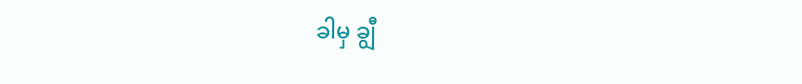ခါမှ ချွီ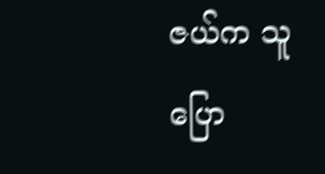ဇယ်က သူပြော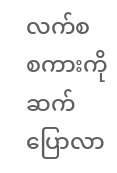လက်စ စကားကိုဆက်ပြောလာ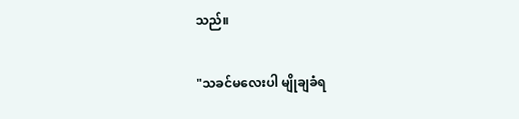သည်။

"သခင်မလေးပါ မျိုချခံရ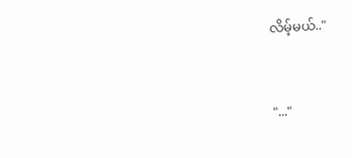လိမ့်မယ်.."


"..."